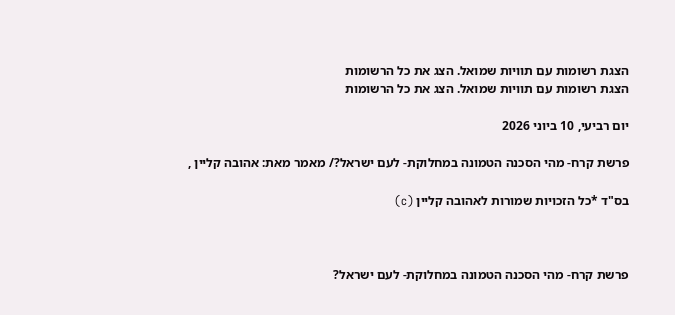הצגת רשומות עם תוויות שמואל. הצג את כל הרשומות
הצגת רשומות עם תוויות שמואל. הצג את כל הרשומות

יום רביעי, 10 ביוני 2026

פרשת קרח- מהי הסכנה הטמונה במחלוקת- לעם ישראל?/ מאמר מאת: אהובה קליין ,

בס"ד *כל הזכויות שמורות לאהובה קליין (c)



פרשת קרח- מהי הסכנה הטמונה במחלוקת- לעם ישראל?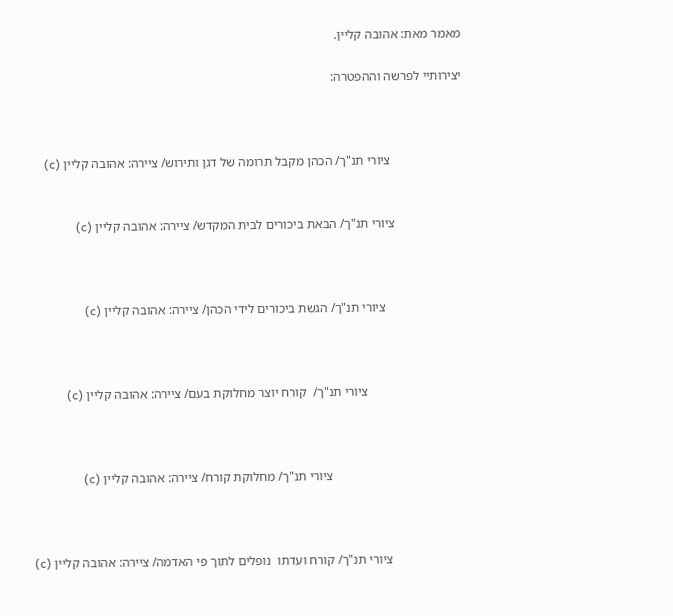מאמר מאת: אהובה קליין.

יצירותיי לפרשה וההפטרה:



                      ציורי תנ"ך/ הכהן מקבל תרומה של דגן ותירוש/ ציירה: אהובה קליין (c)


                     ציורי תנ"ך/ הבאת ביכורים לבית המקדש/ ציירה: אהובה קליין (c)



                        ציורי תנ"ך/ הגשת ביכורים לידי הכהן/ ציירה: אהובה קליין (c)



                              ציורי תנ"ך/  קורח יוצר מחלוקת בעם/ ציירה: אהובה קליין (c)



                                         ציורי תנ"ך/ מחלוקת קורח/ ציירה: אהובה קליין (c)



                       ציורי תנ"ך/ קורח ועדתו  נופלים לתוך פי האדמה/ ציירה: אהובה קליין (c)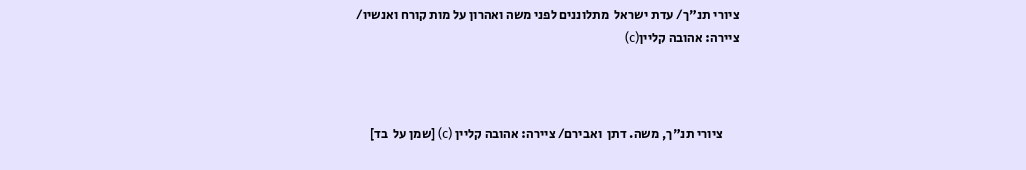ציורי תנ"ך/ עדת ישראל  מתלוננים לפני משה ואהרון על מות קורח ואנשיו/
ציירה: אהובה קליין(c)



      ציורי תנ"ך, משה. דתן  ואבירם/ ציירה: אהובה קליין (c) [שמן על  בד]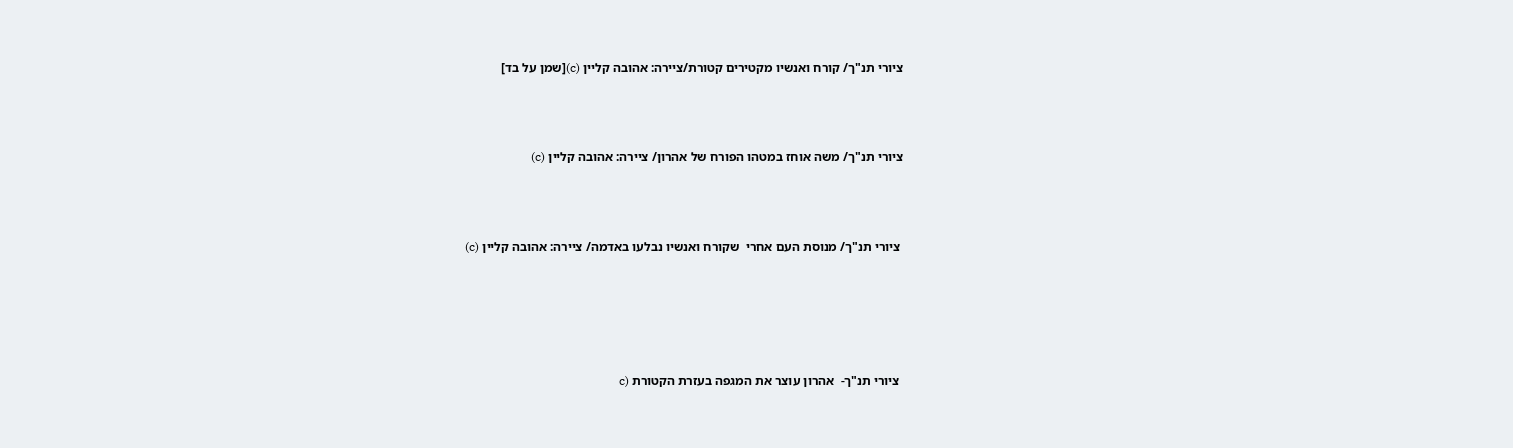ציורי תנ"ך/ קורח ואנשיו מקטירים קטורת/ציירה: אהובה קליין (c)[שמן על בד]



ציורי תנ"ך/ משה אוחז במטהו הפורח של אהרון/ ציירה: אהובה קליין (c)



 ציורי תנ"ך/ מנוסת העם אחרי  שקורח ואנשיו נבלעו באדמה/ ציירה: אהובה קליין (c)





 ציורי תנ"ך-  אהרון עוצר את המגפה בעזרת הקטורת (c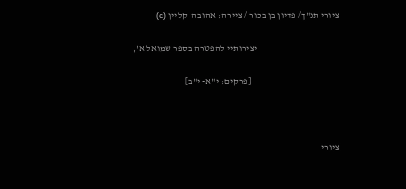ציורי תנ"ך/ פדיון בן בכור / ציירה: אהובה  קליין (c)

                                             יצירותיי להפטרה בספר שמואל א',

                                                [פרקים: י"א- י"ב]



ציורי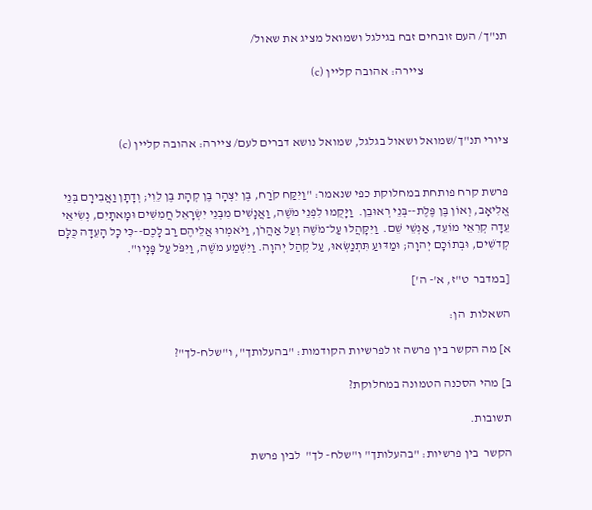תנ"ך/ העם זובחים זבח בגילגל ושמואל מציג את שאול/

                                  ציירה: אהובה קליין (c)



ציורי תנ"ך/שמואל ושאול בגלגל, שמואל נושא דברים לעם/ ציירה: אהובה קליין (c)


פרשת קרח פותחת במחלוקת כפי שנאמר: "וַיִּקַּח קֹרַח, בֶּן יִצְהָר בֶּן קְהָת בֶּן לֵוִי; וְדָתָן וַאֲבִירָם בְּנֵי אֱלִיאָב, וְאוֹן בֶּן פֶּלֶת--בְּנֵי רְאוּבֵן.  וַיָּקֻמוּ לִפְנֵי מֹשֶׁה, וַאֲנָשִׁים מִבְּנֵי יִשְׂרָאֵל חֲמִשִּׁים וּמָאתָיִם, נְשִׂיאֵי עֵדָה קְרִאֵי מוֹעֵד, אַנְשֵׁי שֵׁם.  וַיִּקָּהֲלוּ עַל־מֹשֶׁה וְעַל אַהֲרֹן, וַיֹּאמְרוּ אֲלֵיהֶם רַב לָכֶם--כִּי כָל הָעֵדָה כֻּלָּם קְדֹשִׁים, וּבְתוֹכָם יְהוָה; וּמַדּוּעַ תִּתְנַשְּׂאוּ, עַל קְהַל יְהוָה. וַיִּשְׁמַע מֹשֶׁה, וַיִּפֹּל עַל פָּנָיו".

[במדבר  ט"ז, א'- ה']

השאלות  הן:

א] מה הקשר בין פרשה זו לפרשיות הקודמות: "בהעלותך", ו"שלח-לך"?

ב] מהי הסכנה הטמונה במחלוקת?

תשובות.

הקשר  בין פרשיות: "בהעלותך" ו"שלח- לך"  לבין פרשת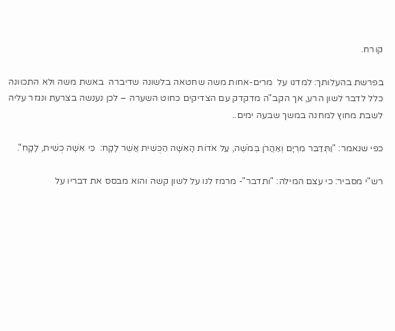קורח.

בפרשת בהעלותך: למדנו על  מרים-אחות משה שחטאה בלשונה שדיברה  באשת משה ולא התכוונה כלל לדבר לשון הרע, אך הקב"ה מדקדק עם הצדיקים כחוט השערה – לכן נענשה בצרעת ונגזר עליה לשבת מחוץ למחנה במשך שבעה ימים..

כפי שנאמר: "וַתְּדַבֵּר מִרְיָם וְאַהֲרֹן בְּמֹשֶׁה, עַל אֹדוֹת הָאִשָּׁה הַכֻּשִׁית אֲשֶׁר לָקָח:  כִּי אִשָּׁה כֻשִׁית, לָקָח".

רש"י מסביר: כי עצם המילה: "ותדבר"- מרמז לנו על לשון קשה והוא מבסס את דבריו על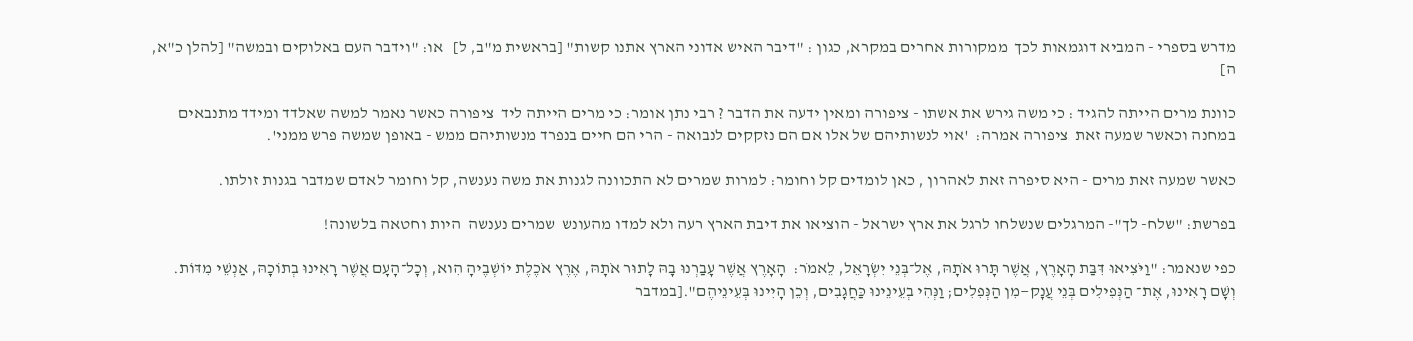מדרש בספרי - המביא דוגמאות לכך  ממקורות אחרים במקרא, כגון : "דיבר האיש אדוני הארץ אתנו קשות" [בראשית מ"ב, ל]   או: "וידבר העם באלוקים ובמשה" [להלן כ"א, ה]

כוונת מרים הייתה להגיד : כי משה גירש את אשתו - ציפורה ומאין ידעה את הדבר ? רבי נתן אומר: כי מרים הייתה ליד  ציפורה כאשר נאמר למשה שאלדד ומידד מתנבאים במחנה וכאשר שמעה זאת  ציפורה אמרה:  'אוי לנשותיהם של אלו אם הם נזקקים לנבואה - הרי הם חיים בנפרד מנשותיהם ממש - באופן שמשה פרש ממני'.

כאשר שמעה זאת מרים - היא סיפרה זאת לאהרון , כאן לומדים קל וחומר: למרות שמרים לא התכוונה לגנות את משה נענשה, קל וחומר לאדם שמדבר בגנות זולתו.

בפרשת: "שלח- לך"- המרגלים שנשלחו לרגל את ארץ ישראל - הוציאו את דיבת הארץ רעה ולא למדו מהעונש  שמרים נענשה  היות וחטאה בלשונה!

כפי שנאמר: "וַיֹּצִיאוּ דִּבַּת הָאָרֶץ, אֲשֶׁר תָּרוּ אֹתָהּ, אֶל־בְּנֵי יִשְׂרָאֵל, לֵאמֹר:  הָאָרֶץ אֲשֶׁר עָבַרְנוּ בָהּ לָתוּר אֹתָהּ, אֶרֶץ אֹכֶלֶת יוֹשְׁבֶיהָ הִוא, וְכָל־הָעָם אֲשֶׁר רָאִינוּ בְתוֹכָהּ, אַנְשֵׁי מִדּוֹת.  וְשָׁם רָאִינוּ, אֶת־ הַנְּפִילִים בְּנֵי עֲנָק—מִן הַנְּפִלִים; וַנְּהִי בְעֵינֵינוּ כַּחֲגָבִים, וְכֵן הָיִינוּ בְּעֵינֵיהֶם".[במדבר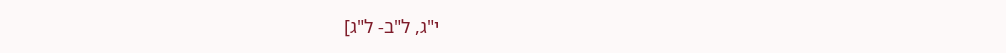י"ג, ל"ב- ל"ג]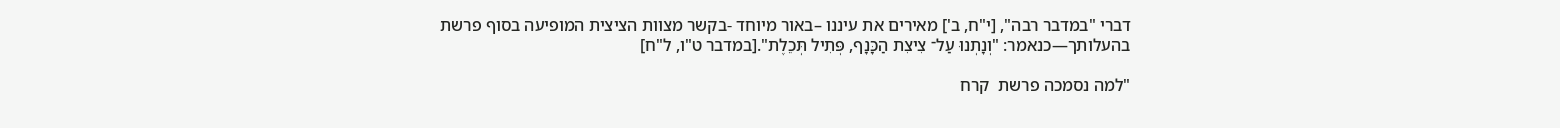דברי "במדבר רבה", [י"ח, ב'] מאירים את עיננו –באור מיוחד -בקשר מצוות הציצית המופיעה בסוף פרשת בהעלותך—כנאמר: "וְנָתְנוּ עַל־ צִיצִת הַכָּנָף, פְּתִיל תְּכֵלֶת".[במדבר ט"ו, ל"ח]

"למה נסמכה פרשת  קרח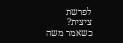לפרשת ציצית? כשאמר משה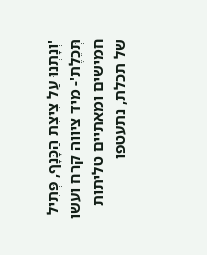'וְנָתְנוּ עַל צִיצִת הַכָּנָף, פְּתִיל תְּכֵלֶת'- מיד ציווה קרח ועשו חמישים ומאתיים טליתות של תכלת, נתעטפו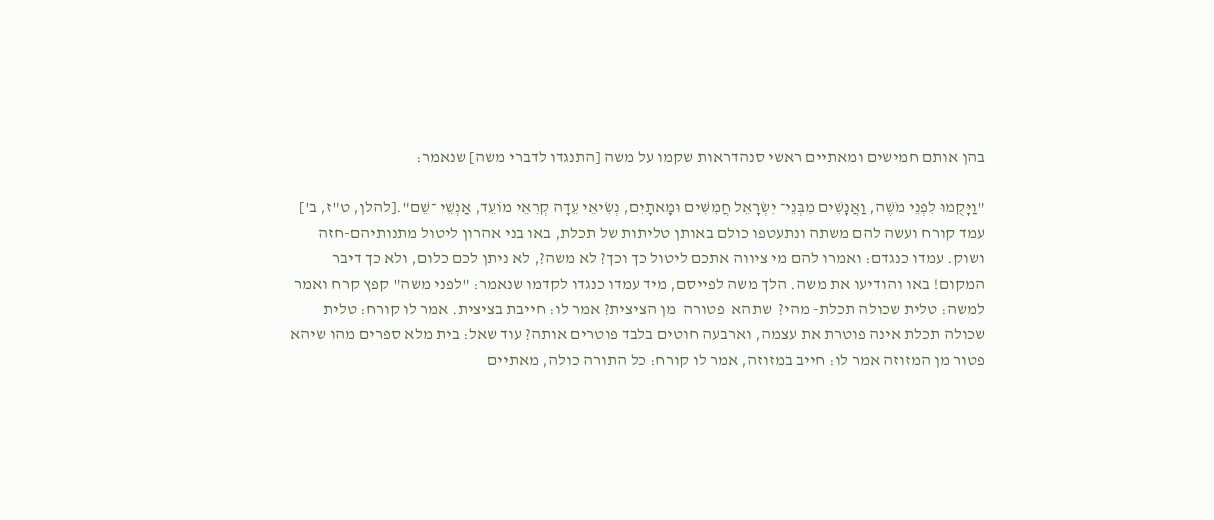בהן אותם חמישים ומאתיים ראשי סנהדראות שקמו על משה [התנגדו לדברי משה] שנאמר:

"וַיָּקֻמוּ לִפְנֵי מֹשֶׁה, וַאֲנָשִׁים מִבְּנֵי־ יִשְׂרָאֵל חֲמִשִּׁים וּמָאתָיִם, נְשִׂיאֵי עֵדָה קְרִאֵי מוֹעֵד, אַנְשֵׁי ־שֵׁם".[להלן, ט"ז, ב'] עמד קורח ועשה להם משתה ונתעטפו כולם באותן טליתות של תכלת, באו בני אהרון ליטול מתנותיהם-חזה ושוק. עמדו כנגדם: ואמרו להם מי ציווה אתכם ליטול כך וכך? לא משה?, לא ניתן לכם כלום, ולא כך דיבר המקום! באו והודיעו את משה. הלך משה לפייסם, מיד עמדו כנגדו לקדמו שנאמר: "לפני משה" קפץ קרח ואמר למשה: טלית שכולה תכלת- מהי?  שתהא  פטורה  מן הציצית? אמר לו: חייבת בציצית. אמר לו קורח: טלית שכולה תכלת אינה פוטרת את עצמה, וארבעה חוטים בלבד פוטרים אותה? עוד שאל: בית מלא ספרים מהו שיהא פטור מן המזוזה אמר לו: חייב במזוזה, אמר לו קורח: כל התורה כולה, מאתיים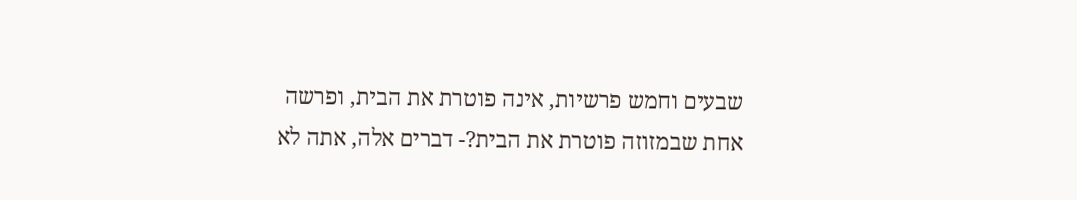שבעים וחמש פרשיות, אינה פוטרת את הבית, ופרשה אחת שבמזוזה פוטרת את הבית?- דברים אלה, אתה לא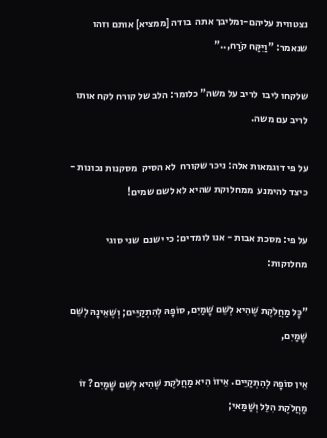נצטווית עליהם-ומליבך אתה  בודה [ממציא] אותם וזהו שנאמר: "וַיִּקַּח קֹרַח,.."

שלקחו ליבו  לריב על משה" כלומר: הלב של קורח לקח אותו לריב עם משה.

על פי דוגמאות אלה: ניכר שקורח  לא הסיק  מסקנות נכונות - כיצד להימנע  ממחלוקת שהיא לא לשם שמים!

על פי: מסכת אבות - אנו לומדים: כי ישנם  שני סוגי מחלוקות:

"כָּל מַחֲלֹקֶת שֶׁהִיא לְשֵׁם שָׁמַיִם, סוֹפָהּ לְהִתְקַיֵּים; וְשֶׁאֵינָהּ לְשֵׁם שָׁמַיִם,

אֵין סוֹפָהּ לְהִתְקַיֵּים. אֵיזוֹ הִיא מַחֲלֹקֶת שֶׁהִיא לְשֵׁם שָׁמַיִם? זוֹ מַחֲלֹקֶת הִלֵּל וְשַׁמַּאי;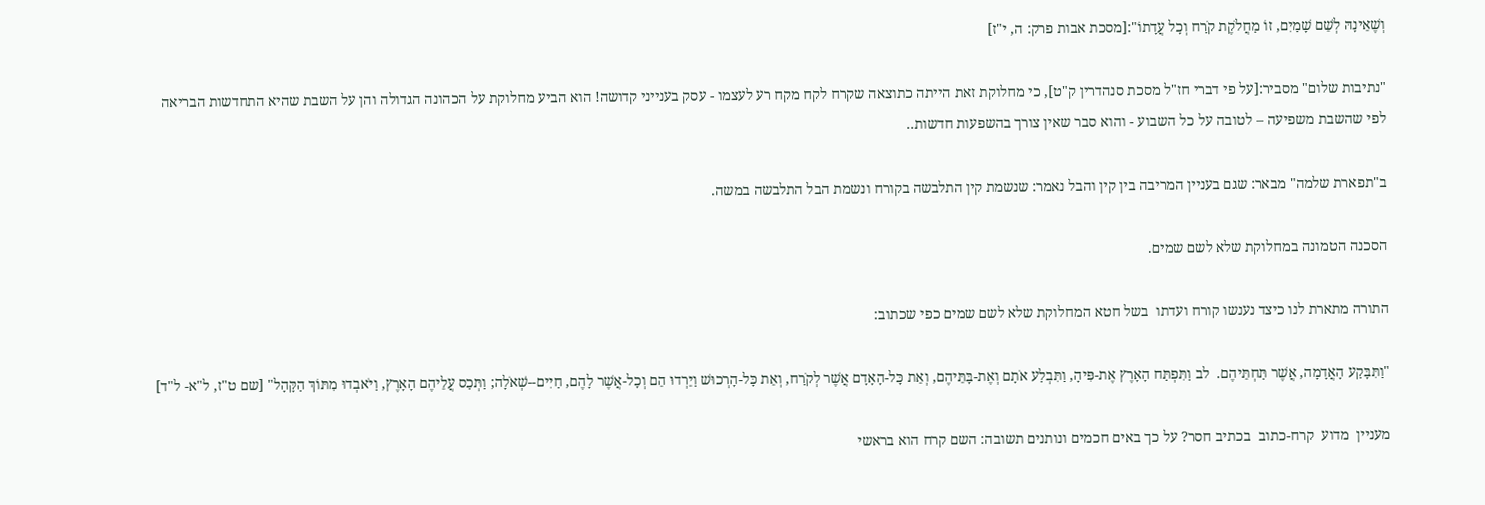וְשֶׁאֵינָהּ לְשֵׁם שָׁמַיִם, זוֹ מַחֲלֹקֶת קֹרַח וְכָל עֲדָתוֹ":[מסכת אבות פרק: ה, י"ז]

"נתיבות שלום" מסביר:[על פי דברי חז"ל מסכת סנהדרין ק"ט], כי מחלוקת זאת הייתה כתוצאה שקרח לקח מקח רע לעצמו - עסק בענייני קדושה! הוא הביע מחלוקת על הכהונה הגדולה והן על השבת שהיא התחדשות הבריאה לפי שהשבת משפיעה – לטובה על כל השבוע - והוא סבר שאין צורך בהשפעות חדשות..

ב"תפארת שלמה" מבאר: שגם בעניין המריבה בין קין והבל נאמר: שנשמת קין התלבשה בקורח ונשמת הבל התלבשה במשה.

הסכנה הטמונה במחלוקת שלא לשם שמים.

התורה מתארת לנו כיצד נענשו קורח ועדתו  בשל חטא המחלוקת שלא לשם שמים כפי שכתוב:

"וַתִּבָּקַע הָאֲדָמָה, אֲשֶׁר תַּחְתֵּיהֶם.  לב וַתִּפְתַּח הָאָרֶץ אֶת-פִּיהָ, וַתִּבְלַע אֹתָם וְאֶת-בָּתֵּיהֶם, וְאֵת כָּל-הָאָדָם אֲשֶׁר לְקֹרַח, וְאֵת כָּל-הָרְכוּשׁ וַיֵּרְדוּ הֵם וְכָל-אֲשֶׁר לָהֶם, חַיִּים--שְׁאֹלָה; וַתְּכַס עֲלֵיהֶם הָאָרֶץ, וַיֹּאבְדוּ מִתּוֹךְ הַקָּהָל" [שם ט"ז, ל"א- ל"ד]

מעניין  מדוע  קרח-כתוב  בכתיב חסר? על כך באים חכמים ונותנים תשובה: השם קרח הוא בראשי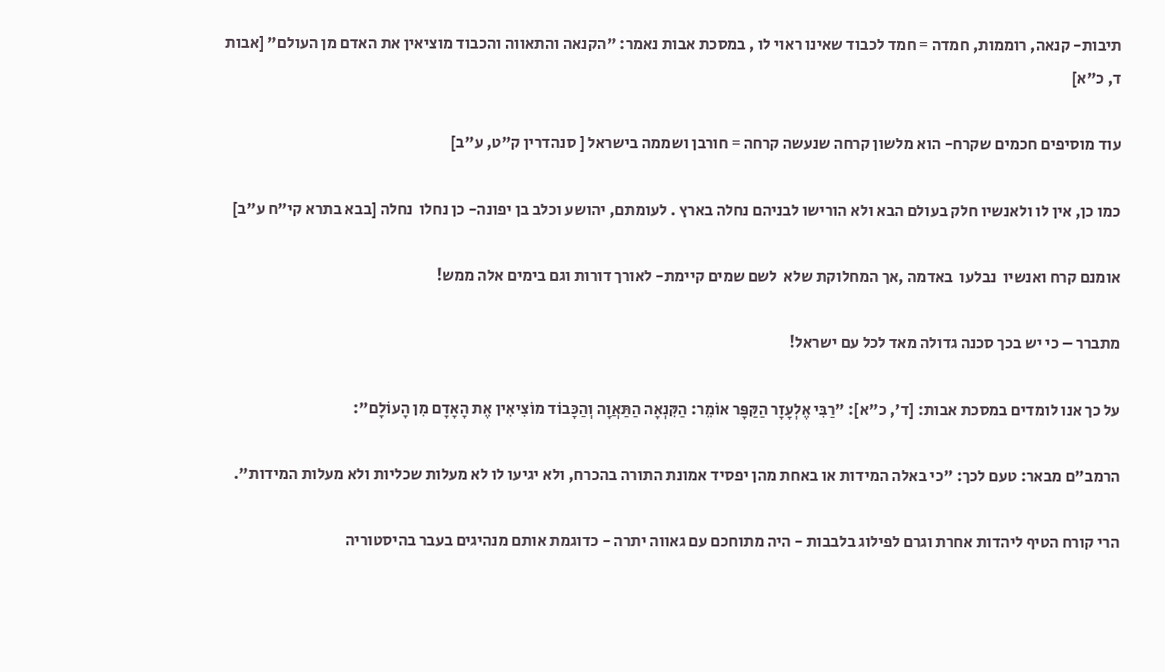תיבות- קנאה, רוממות, חמדה = חמד לכבוד שאינו ראוי לו , במסכת אבות נאמר: "הקנאה והתאווה והכבוד מוציאין את האדם מן העולם" [אבות ד, כ"א]

עוד מוסיפים חכמים שקרח- הוא מלשון קרחה שנעשה קרחה = חורבן ושממה בישראל [ סנהדרין ק"ט, ע"ב]

כמו כן, אין לו ולאנשיו חלק בעולם הבא ולא הורישו לבניהם נחלה בארץ . לעומתם, יהושע וכלב בן יפונה- כן נחלו  נחלה [בבא בתרא קי"ח ע"ב]

אומנם קרח ואנשיו  נבלעו  באדמה ,אך המחלוקת שלא  לשם שמים קיימת- לאורך דורות וגם בימים אלה ממש!

מתברר – כי יש בכך סכנה גדולה מאד לכל עם ישראל!

על כך אנו לומדים במסכת אבות: [ד', כ"א]: "רַבִּי אֶלְעָזָר הַקַּפָּר אוֹמֵר: הַקִּנְאָה הַתַּאֲוָה וְהַכָּבוֹד מוֹצִיאִין אֶת הָאָדָם מִן הָעוֹלָם":

הרמב"ם מבאר: טעם לכך: "כי באלה המידות או באחת מהן יפסיד אמונת התורה בהכרח, ולא יגיעו לו לא מעלות שכליות ולא מעלות המידות".

הרי קורח הטיף ליהדות אחרת וגרם לפילוג בלבבות - היה מתוחכם עם גאווה יתרה - כדוגמת אותם מנהיגים בעבר בהיסטוריה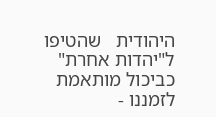היהודית   שהטיפו ל"יהדות אחרת" כביכול מותאמת לזמננו -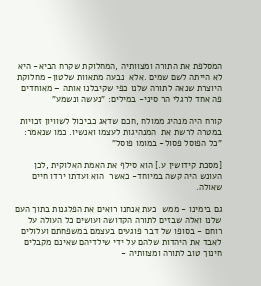המסלפת את התורה ומצוותיה ,המחלוקת שקרח הביא- היא לא הייתה לשם שמים .אלא  נבעה מתאוות שלטון- מחלוקת היוצרת שנאה לתורה שלנו כפי שקיבלנו אותה – מאוחדים פה אחד לרגלי הר סיני- במילים: "נעשה ונשמע"

קורח היה מנהיג ממולח ,חכם שדאג כביכול לשוויון זכויות במטרה לרשת את  המנהיגות לעצמו ואנשיו. כמו שנאמר: "כל הפוסל פסול- במומו פוסל"

[מסכת קידושין ע.] הוא סילף את האמת האלוקית ,לכן העונש היה קשה במיוחד- כאשר  הוא ועדתו ירדו חיים שאולה.

גם בימינו - ממש  כעת אנחנו רואים את הפלגנות בתוך העם שלנו ואלה שבזים לתורה הקדושה ועושים כל העולה על רוחם - בסופו של דבר פוגעים בעצמם במשפחתם ועלולים לאבד את היהדות שלהם על ידי שילדיהם שאינם מקבלים חינוך טוב לתורה ומצוותיה -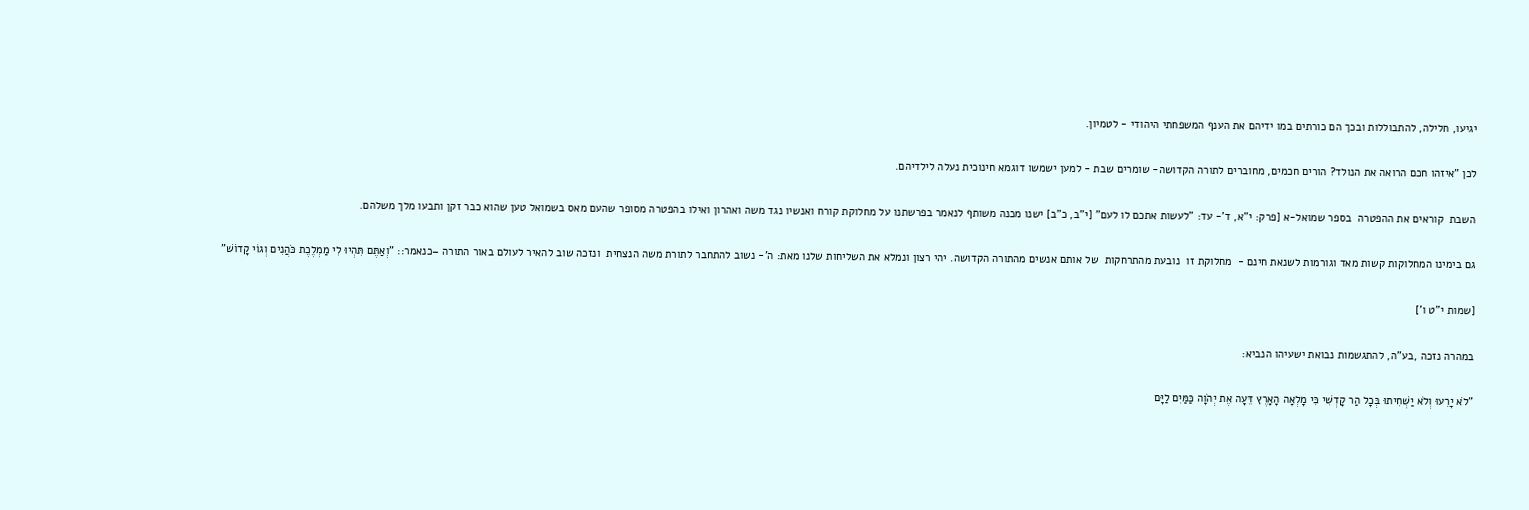יגיעו, חלילה, להתבוללות ובכך הם כורתים במו ידיהם את הענף המשפחתי היהודי - לטמיון.

לכן "איזהו חכם הרואה את הנולד? הורים חכמים, מחוברים לתורה הקדושה- שומרים שבת - למען ישמשו דוגמא חינוכית נעלה לילדיהם.

השבת  קוראים את ההפטרה  בספר שמואל-א [פרק: י"א, ד'- עד: "לעשות אתכם לו לעם" [י"ב, כ"ב] ישנו מכנה משותף לנאמר בפרשתנו על מחלוקת קורח ואנשיו נגד משה ואהרון ואילו בהפטרה מסופר שהעם מאס בשמואל טען שהוא כבר זקן ותבעו מלך משלהם.

גם בימינו המחלוקות קשות מאד וגורמות לשנאת חינם -  מחלוקת זו  נובעת מהתרחקות  של אותם אנשים מהתורה הקדושה. יהי רצון ונמלא את השליחות שלנו מאת: ה'- נשוב להתחבר לתורת משה הנצחית  ונזכה שוב להאיר לעולם באור התורה –כנאמר:: "וְאַתֶּם תִּהְיוּ לִי מַמְלֶכֶת כֹּהֲנִים וְגוֹי קָדוֹשׁ"

[שמות י"ט ו']

במהרה נזכה ,בע"ה, להתגשמות נבואת ישעיהו הנביא:

"לֹא יָרֵעוּ וְלֹא יַשְׁחִיתוּ בְּכׇל הַר קׇדְשִׁי כִּי מָלְאָה הָאָרֶץ דֵּעָה אֶת יְהֹוָה כַּמַּיִם לַיָּם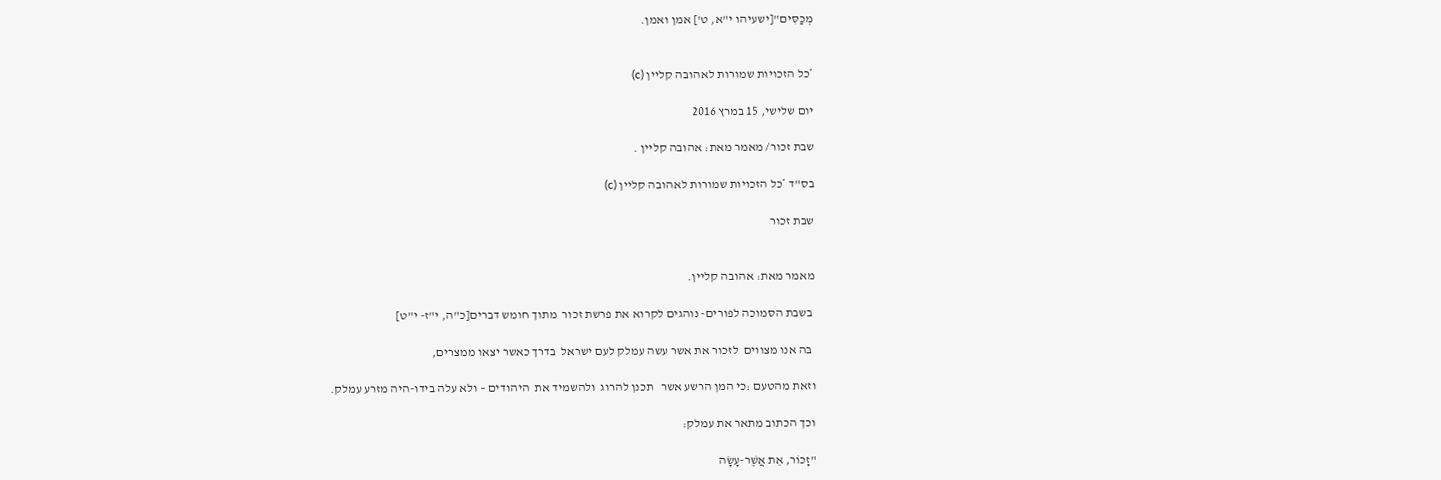מְכַסִּים"[ישעיהו י"א, ט'] אמן ואמן.


*כל הזכויות שמורות לאהובה קליין (c)

יום שלישי, 15 במרץ 2016

שבת זכור/ מאמר מאת: אהובה קליין .

בס"ד *כל הזכויות שמורות לאהובה קליין (c)

שבת זכור


מאמר מאת: אהובה קליין.

 בשבת הסמוכה לפורים- נוהגים לקרוא את פרשת זכור  מתוך חומש דברים[כ"ה, י"ז- י"ט]

 בה אנו מצווים  לזכור את אשר עשה עמלק לעם ישראל  בדרך כאשר יצאו ממצרים,

וזאת מהטעם :כי המן הרשע אשר   תכנן להרוג  ולהשמיד את  היהודים – ולא עלה בידו-היה מזרע עמלק.

וכך הכתוב מתאר את עמלק:

"זָכוֹר, אֵת אֲשֶׁר-עָשָׂה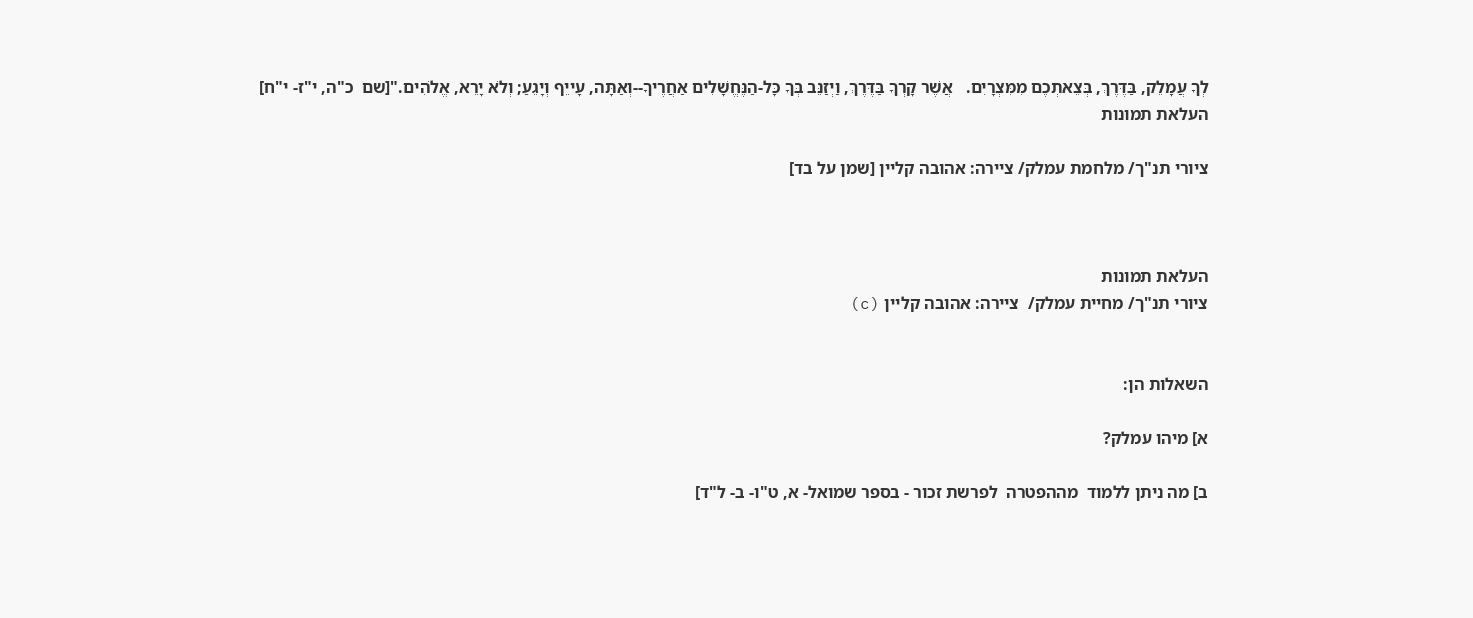לְךָ עֲמָלֵק, בַּדֶּרֶךְ, בְּצֵאתְכֶם מִמִּצְרָיִם.   אֲשֶׁר קָרְךָ בַּדֶּרֶךְ, וַיְזַנֵּב בְּךָ כָּל-הַנֶּחֱשָׁלִים אַחֲרֶיךָ--וְאַתָּה, עָייֵף וְיָגֵעַ; וְלֹא יָרֵא, אֱלֹהִים."[שם  כ"ה, י"ז- י"ח]
העלאת תמונות

ציורי תנ"ך/ מלחמת עמלק/ ציירה: אהובה קליין [שמן על בד]



העלאת תמונות
ציורי תנ"ך/ מחיית עמלק/  ציירה: אהובה קליין (c)


השאלות הן:

א] מיהו עמלק?

ב] מה ניתן ללמוד  מההפטרה  לפרשת זכור - בספר שמואל- א, ט"ו- ב- ל"ד]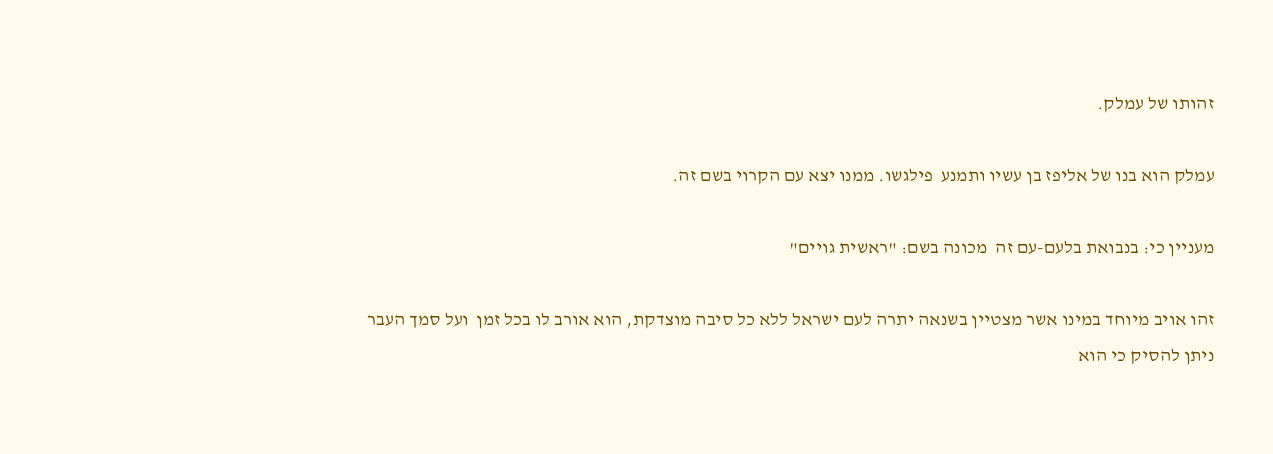זהותו של עמלק.

עמלק הוא בנו של אליפז בן עשיו ותמנע  פילגשו. ממנו יצא עם הקרוי בשם זה.

מעניין כי: בנבואת בלעם-עם זה  מכונה בשם: "ראשית גויים"

זהו אויב מיוחד במינו אשר מצטיין בשנאה יתרה לעם ישראל ללא כל סיבה מוצדקת, הוא אורב לו בכל זמן  ועל סמך העבר ניתן להסיק כי הוא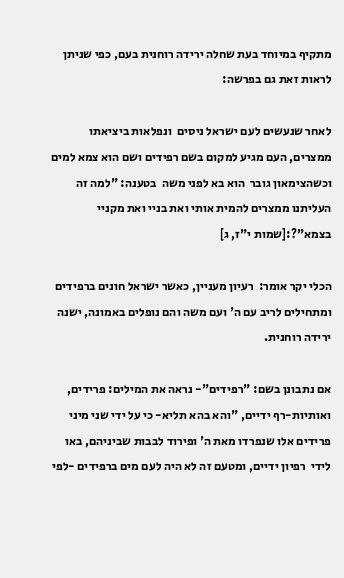מתקיף במיוחד בעת שחלה ירידה רוחנית בעם, כפי שניתן  לראות זאת גם בפרשה:

לאחר שנעשים לעם ישראל ניסים  ונפלאות ביציאתו ממצרים, העם מגיע למקום בשם רפידים ושם הוא צמא למים וכשהצימאון גובר  הוא בא לפני משה  בטענה: "למה זה העליתנו ממצרים להמית אותי ואת בניי ואת מקניי בצמא"?:[שמות י"ז, ג]

הכלי יקר אומר:  רעיון מעניין, כאשר ישראל חונים ברפידים ומתחילים לריב עם ה' ועם משה והם נופלים באמונה, ישנה ירידה רוחנית.

אם נתבונן בשם: "רפידים"- נראה את המילים: פרידים, ואותיות-רף ידיים, "והא בהא תליא- כי על ידי שני מיני פרידים אלו שנפרדו מאת ה' ופירוד לבבות שביניהם, באו לידי  רפיון ידיים, ומטעם זה לא היה לעם מים ברפידים -לפי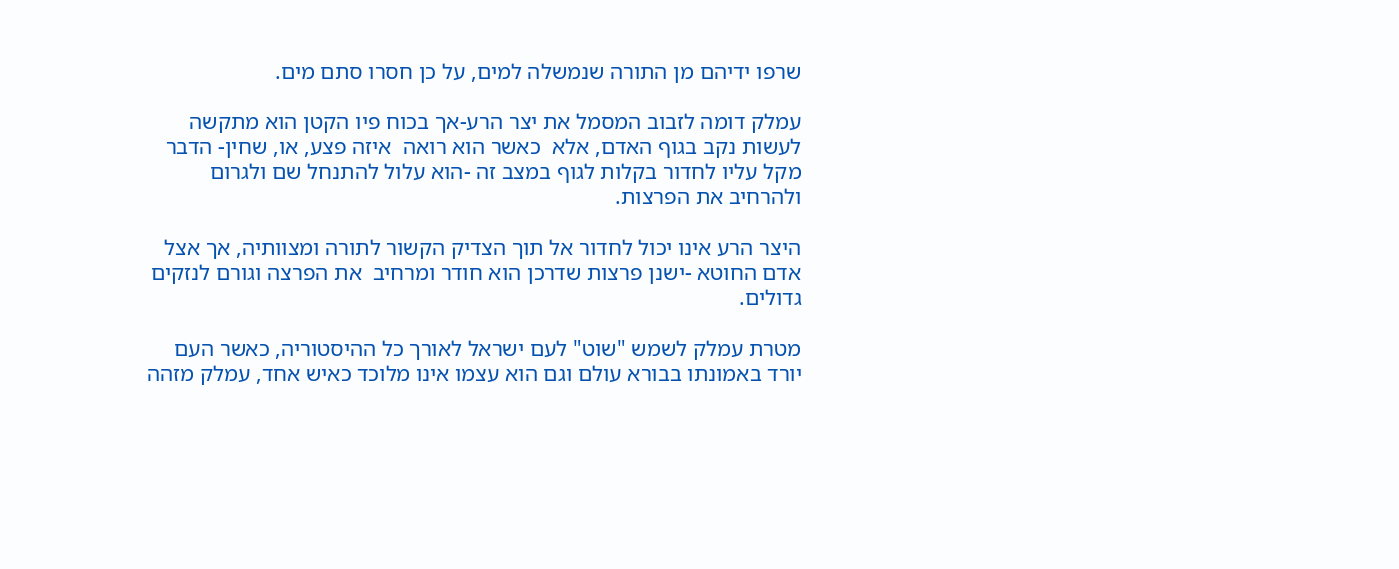שרפו ידיהם מן התורה שנמשלה למים, על כן חסרו סתם מים.

עמלק דומה לזבוב המסמל את יצר הרע-אך בכוח פיו הקטן הוא מתקשה לעשות נקב בגוף האדם, אלא  כאשר הוא רואה  איזה פצע, או, שחין- הדבר מקל עליו לחדור בקלות לגוף במצב זה -הוא עלול להתנחל שם ולגרום ולהרחיב את הפרצות.

היצר הרע אינו יכול לחדור אל תוך הצדיק הקשור לתורה ומצוותיה, אך אצל אדם החוטא -ישנן פרצות שדרכן הוא חודר ומרחיב  את הפרצה וגורם לנזקים גדולים.

מטרת עמלק לשמש "שוט" לעם ישראל לאורך כל ההיסטוריה, כאשר העם יורד באמונתו בבורא עולם וגם הוא עצמו אינו מלוכד כאיש אחד, עמלק מזהה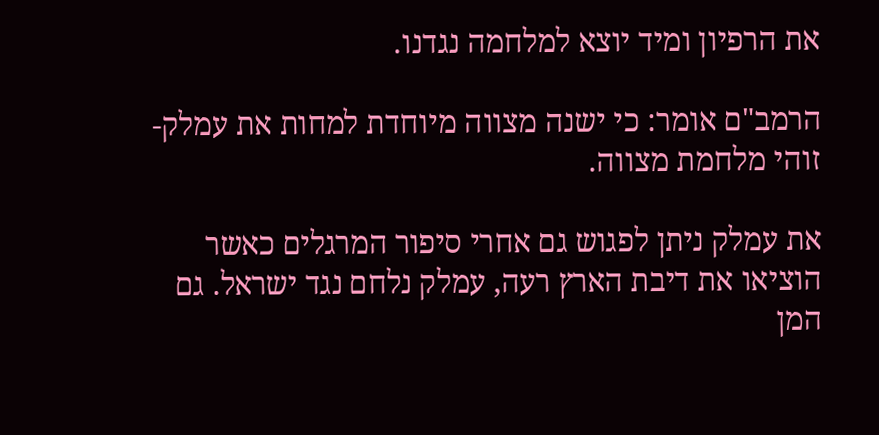את הרפיון ומיד יוצא למלחמה נגדנו.

הרמב"ם אומר: כי ישנה מצווה מיוחדת למחות את עמלק- זוהי מלחמת מצווה.

את עמלק ניתן לפגוש גם אחרי סיפור המרגלים כאשר הוציאו את דיבת הארץ רעה, עמלק נלחם נגד ישראל. גם המן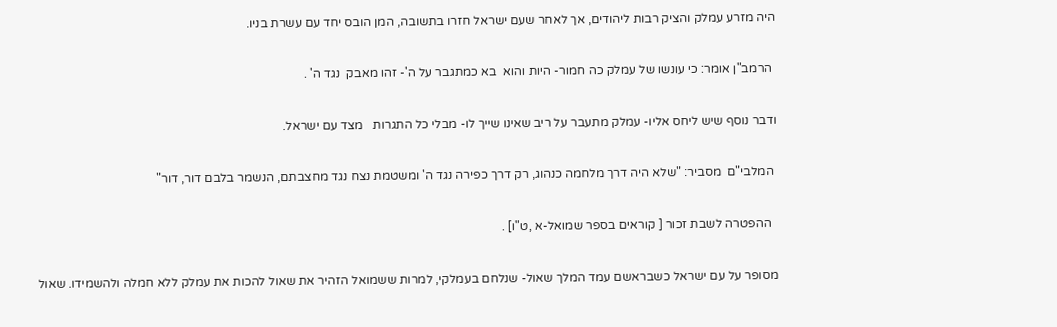היה מזרע עמלק והציק רבות ליהודים, אך לאחר שעם ישראל חזרו בתשובה, המן הובס יחד עם עשרת בניו.

 הרמב"ן אומר: כי עונשו של עמלק כה חמור- היות והוא  בא כמתגבר על ה'- זהו מאבק  נגד ה' .

ודבר נוסף שיש ליחס אליו- עמלק מתעבר על ריב שאינו שייך לו- מבלי כל התגרות   מצד עם ישראל.

 המלבי"ם  מסביר: "שלא היה דרך מלחמה כנהוג, רק דרך כפירה נגד ה' ומשטמת נצח נגד מחצבתם, הנשמר בלבם דור, דור"

  ההפטרה לשבת זכור [ קוראים בספר שמואל-א ,ט"ו] .

מסופר על עם ישראל כשבראשם עמד המלך שאול- שנלחם בעמלקי, למרות ששמואל הזהיר את שאול להכות את עמלק ללא חמלה ולהשמידו. שאול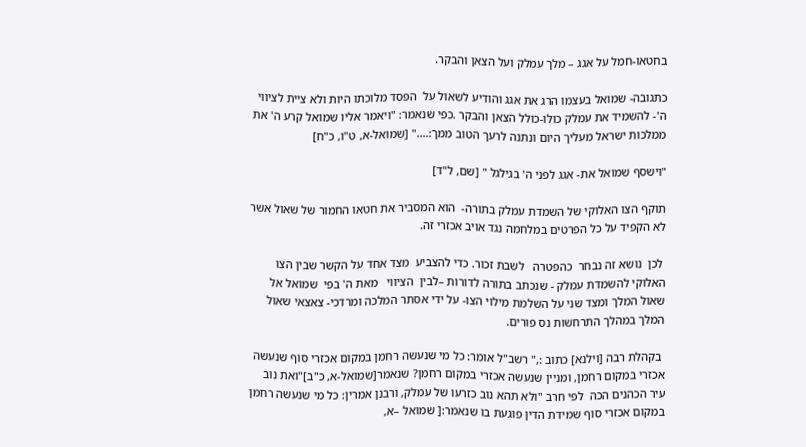בחטאו-חמל על אגג – מלך עמלק ועל הצאן והבקר.

כתגובה- שמואל בעצמו הרג את אגג והודיע לשאול על  הפסד מלוכתו היות ולא ציית לציווי ה'- להשמיד את עמלק כולו-כולל הצאן והבקר .כפי שנאמר: "ויאמר אליו שמואל קרע ה' את ממלכות ישראל מעליך היום ונתנה לרעך הטוב ממך:...." [שמואל-א, ט"ו, כ"ח]

"וישסף שמואל את- אגג לפני ה' בגילגל " [שם, ל"ד]

תוקף הצו האלוקי של השמדת עמלק בתורה-  הוא המסביר את חטאו החמור של שאול אשר לא הקפיד על כל הפרטים במלחמה נגד אויב אכזרי זה.

 לכן  נושא זה נבחר  כהפטרה   לשבת זכור. כדי להצביע  מצד אחד על הקשר שבין הצו האלוקי להשמדת עמלק - שנכתב בתורה לדורות –לבין  הציווי   מאת ה' בפי  שמואל אל שאול המלך ומצד שני על השלמת מילוי הצו- על ידי אסתר המלכה ומרדכי- צאצאי שאול המלך במהלך התרחשות נס פורים.

 בקהלת רבה [וילנא] כתוב :," רשב"ל אומר: כל מי שנעשה רחמן במקום אכזרי סוף שנעשה אכזרי במקום רחמן, ומניין שנעשה אכזרי במקום רחמן? שנאמר[שמואל-א, כ"ב]"ואת נוב עיר הכהנים הכה  לפי חרב "ולא תהא נוב כזרעו של עמלק, ורבנן אמרין: כל מי שנעשה רחמן במקום אכזרי סוף שמידת הדין פוגעת בו שנאמר:[ שמואל –א,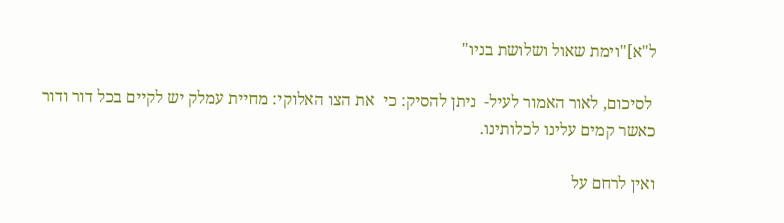ל"א]"וימת שאול ושלושת בניו"

 לסיכום, לאור האמור לעיל-  ניתן להסיק: כי  את הצו האלוקי: מחיית עמלק יש לקיים בכל דור ודור כאשר קמים עלינו לכלותינו.

ואין לרחם על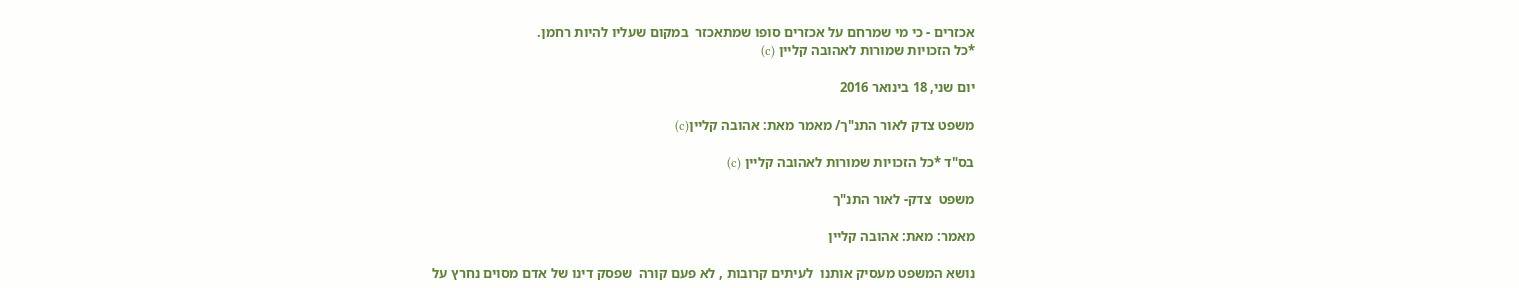אכזרים - כי מי שמרחם על אכזרים סופו שמתאכזר  במקום שעליו להיות רחמן.
*כל הזכויות שמורות לאהובה קליין (c)

יום שני, 18 בינואר 2016

משפט צדק לאור התנ"ך/ מאמר מאת: אהובה קליין(c)

בס"ד *כל הזכויות שמורות לאהובה קליין (c)

משפט  צדק- לאור התנ"ך

מאמר: מאת: אהובה קליין

נושא המשפט מעסיק אותנו  לעיתים קרובות , לא פעם קורה  שפסק דינו של אדם מסוים נחרץ על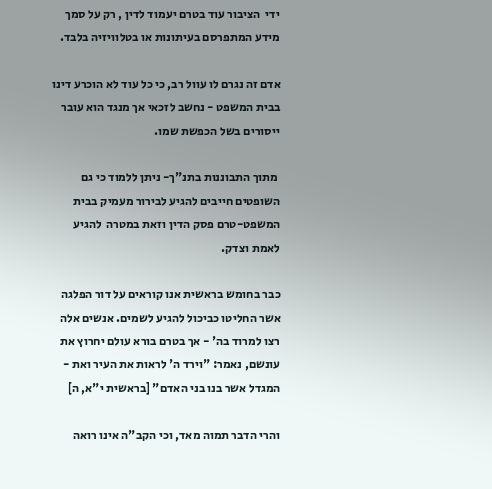ידי  הציבור עוד בטרם יעמוד לדין , רק על סמך מידע המתפרסם בעיתונות או בטלוויזיה בלבד.

אדם זה נגרם לו עוול רב, כי כל עוד לא הוכרע דינו בבית המשפט - נחשב לזכאי אך מנגד הוא עובר ייסורים בשל הכפשת שמו.

 מתוך התבוננות בתנ"ך- ניתן ללמוד כי גם השופטים חייבים להגיע לבירור מעמיק בבית המשפט-טרם פסק הדין וזאת במטרה  להגיע לאמת וצדק.

כבר בחומש בראשית אנו קוראים על דור הפלגה אשר החליטו כביכול להגיע לשמים. אנשים אלה רצו למרוד בה' - אך בטרם בורא עולם יחרוץ את עונשם, נאמר: "וירד ה' לראות את העיר ואת - המגדל אשר בנו בני האדם" [בראשית י"א, ה]

והרי הדבר תמוה מאד, וכי הקב"ה אינו רואה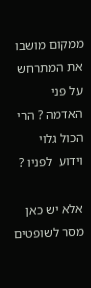ממקום מושבו את המתרחש על פני האדמה ? הרי הכול גלוי וידוע  לפניו ?

אלא יש כאן מסר לשופטים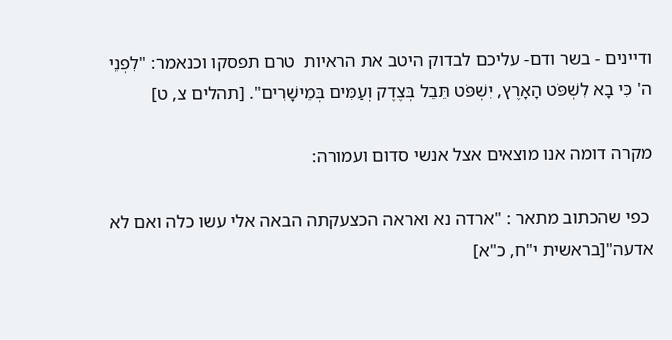ודיינים - בשר ודם- עליכם לבדוק היטב את הראיות  טרם תפסקו וכנאמר: "לִפְנֵי ה' כִּי בָא לִשְׁפֹּט הָאָרֶץ, יִשְׁפֹּט תֵּבֵל בְּצֶדֶק וְעַמִּים בְּמֵישָׁרִים". [תהלים צ, ט]

מקרה דומה אנו מוצאים אצל אנשי סדום ועמורה:

 כפי שהכתוב מתאר : "ארדה נא ואראה הכצעקתה הבאה אלי עשו כלה ואם לא אדעה"[בראשית י"ח, כ"א]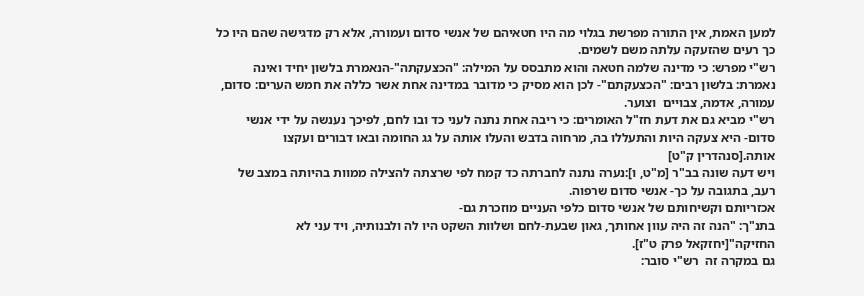למען האמת, אין התורה מפרשת בגלוי מה היו חטאיהם של אנשי סדום ועמורה, אלא רק מדגישה שהם היו כל כך רעים שהזעקה עלתה משם לשמים.
רש"י מפרש: כי מדינה שלמה חטאה והוא מתבסס על המילה: "הכצעקתה"-הנאמרת בלשון יחיד ואינה נאמרת: בלשון רבים: "הכצעקתם"- לכן הוא מסיק כי מדובר במדינה אחת אשר כללה את חמש הערים: סדום, עמורה, אדמה, צבויים  וצוער.
רש"י מביא גם את דעת חז"ל האומרים: כי ריבה אחת נתנה לעני כד ובו לחם, לפיכך נענשה על ידי אנשי סדום- היא צעקה היות והתעללו בה, מרחוה בדבש והעלו אותה על גג החומה ובאו דבורים ועקצו אותה.[סנהדרין ק"ט]
ויש דעה שונה בב"ר [מ"ט, ו]:נערה נתנה לחברתה כד קמח לפי שרצתה להצילה ממוות בהיותה במצב של רעב, בתגובה על כך- אנשי סדום שרפוה.
אכזריותם וקשיחותם של אנשי סדום כלפי העניים מוזכרת גם-
בתנ"ך: "הנה זה היה עוון אחותך, גאון שבעת-לחם ושלוות השקט היו לה ולבנותיה, ויד עני לא החזיקה"[יחזקאל פרק ט"ז].
גם במקרה זה  רש"י סובר: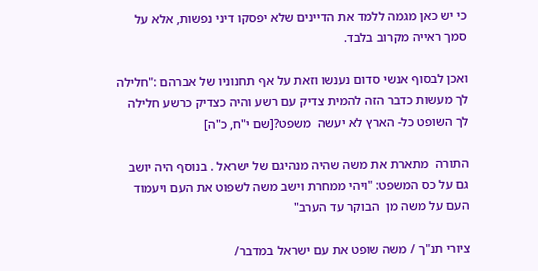כי יש כאן מגמה ללמד את הדיינים שלא יפסקו דיני נפשות, אלא על סמך ראייה מקרוב בלבד.

ואכן לבסוף אנשי סדום נענשו וזאת על אף תחנוניו של אברהם :"חלילה לך מעשות כדבר הזה להמית צדיק עם רשע והיה כצדיק כרשע חלילה לך השופט כל- הארץ לא יעשה  משפט?[שם י"ח, כ"ה]

התורה  מתארת את משה שהיה מנהיגם של ישראל . בנוסף היה יושב גם על כס המשפט: "ויהי ממחרת וישב משה לשפוט את העם ויעמוד העם על משה מן  הבוקר עד הערב"

ציורי תנ"ך / משה שופט את עם ישראל במדבר/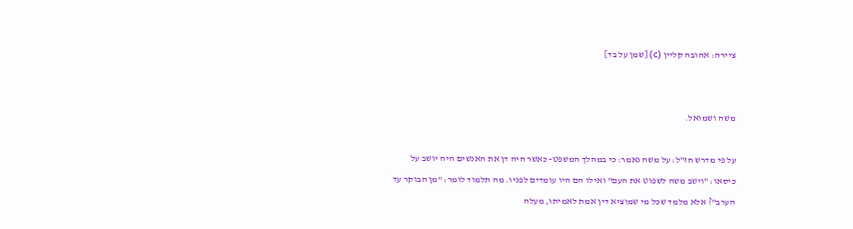ציירה: אהובה קליין (c) [שמן על בד]


משה ושמואל.

על פי מדרש חז"ל: על משה נאמר: כי במהלך המשפט- כאשר היה דן את האנשים היה יושב על כיסאו: "וישב משה לשפוט את העם" ואילו הם היו עומדים לפניו. מה תלמוד לומר: "מן הבוקר עד הערב"? אלא מלמד שכל מי שמוציא דין אמת לאמיתו, מעלה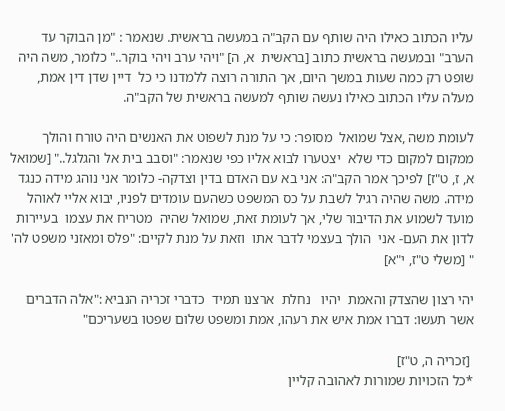עליו הכתוב כאילו היה שותף עם הקב"ה במעשה בראשית. שנאמר : "מן הבוקר עד הערב" ובמעשה בראשית כתוב [בראשית  א, ה] "ויהי ערב ויהי בוקר.." כלומר, משה היה שופט רק כמה שעות במשך היום, אך התורה רוצה ללמדנו כי כל  דיין שדן דין אמת, מעלה עליו הכתוב כאילו נעשה שותף למעשה בראשית של הקב"ה.

לעומת משה ,אצל שמואל  מסופר: כי על מנת לשפוט את האנשים היה טורח והולך ממקום למקום כדי שלא  יצטערו לבוא אליו כפי שנאמר: "וסבב בית אל והגלגל.." [שמואל א, ז, ט"ז] לפיכך אמר הקב"ה: אני בא עם האדם בדין וצדקה- כלומר אני נוהג מידה כנגד מידה. משה שהיה רגיל לשבת על כס המשפט כשהעם עומדים לפניו, יבוא אליי לאוהל  מועד לשמוע את הדיבור שלי, אך לעומת זאת, שמואל שהיה  מטריח את עצמו  בעיירות לדון את העם- אני  הולך בעצמי לדבר אתו  וזאת על מנת לקיים: "פלס ומאזני משפט לה' " [משלי ט"ז, י"א]

יהי רצון שהצדק והאמת  יהיו   נחלת  ארצנו תמיד  כדברי זכריה הנביא :"אלה הדברים אשר תעשו: דברו אמת איש את רעהו, אמת ומשפט שלום שפטו בשעריכם"

 [זכריה ה, ט"ז]
*כל הזכויות שמורות לאהובה קליין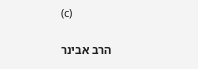(c)

הרב אבינר